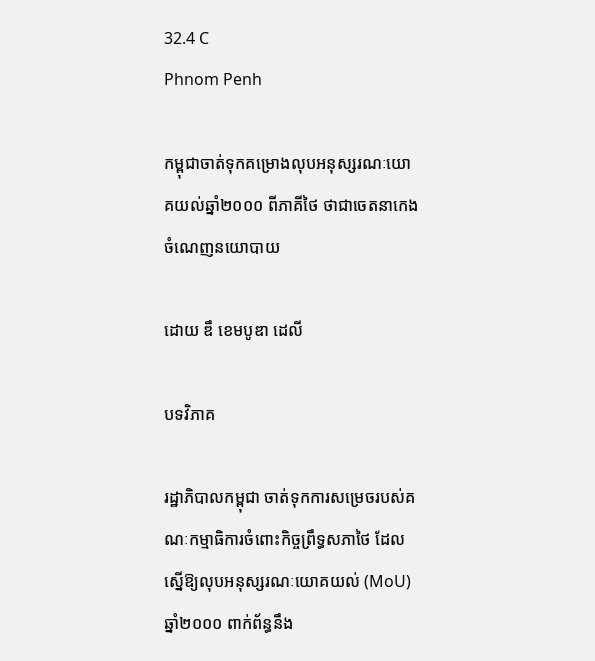32.4 C
Phnom Penh

កម្ពុជាចាត់ទុកគម្រោងលុបអនុស្សរណៈយោគយល់ឆ្នាំ២០០០ ពីភាគីថៃ ថាជាចេតនាកេងចំណេញនយោបាយ

ដោយ ឌឹ ខេមបូឌា ដេលី

បទវិភាគ

រដ្ឋាភិបាលកម្ពុជា ចាត់ទុកការសម្រេចរបស់គណៈកម្មាធិការចំពោះកិច្ចព្រឹទ្ធសភាថៃ ដែលស្នើឱ្យលុបអនុស្សរណៈយោគយល់ (MoU) ឆ្នាំ២០០០ ពាក់ព័ន្ធនឹង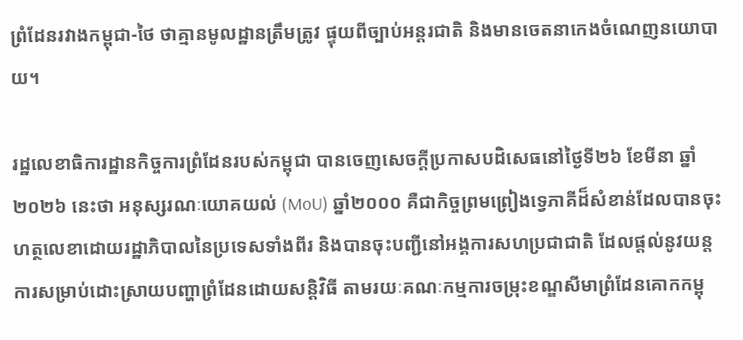ព្រំដែនរវាងកម្ពុជា-ថៃ ថាគ្មានមូលដ្ឋានត្រឹមត្រូវ ផ្ទុយពីច្បាប់អន្តរជាតិ និងមានចេតនាកេងចំណេញនយោបាយ។

រដ្ឋលេខាធិការដ្ឋានកិច្ចការព្រំដែនរបស់កម្ពុជា បានចេញសេចក្តីប្រកាសបដិសេធនៅថ្ងៃទី២៦ ខែមីនា ឆ្នាំ២០២៦ នេះថា អនុស្សរណៈយោគយល់ (MoU) ឆ្នាំ២០០០ គឺជាកិច្ចព្រមព្រៀងទ្វេភាគីដ៏សំខាន់ដែលបានចុះហត្ថលេខាដោយរដ្ឋាភិបាលនៃប្រទេសទាំងពីរ និងបានចុះបញ្ជីនៅអង្គការសហប្រជាជាតិ ដែលផ្តល់នូវយន្តការសម្រាប់ដោះស្រាយបញ្ហាព្រំដែនដោយសន្តិវិធី តាមរយៈគណៈកម្មការចម្រុះខណ្ឌសីមាព្រំដែនគោកកម្ពុ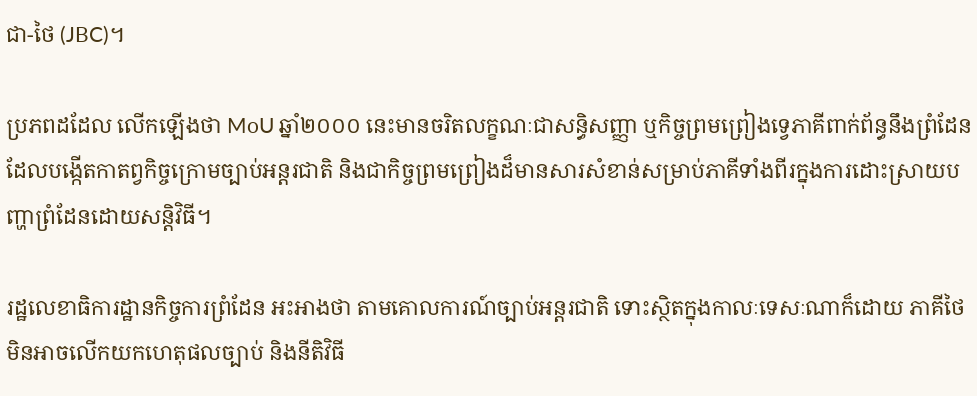ជា-ថៃ (JBC)។

ប្រភពដដែល លើកឡើងថា MoU ឆ្នាំ២០០០ នេះមានចរិតលក្ខណៈជាសន្ធិសញ្ញា ឬកិច្ចព្រមព្រៀងទ្វេភាគីពាក់ព័ន្ធនឹងព្រំដែន ដែលបង្កើតកាតព្វកិច្ចក្រោមច្បាប់អន្តរជាតិ និងជាកិច្ចព្រមព្រៀងដ៏មានសារសំខាន់សម្រាប់ភាគីទាំងពីរក្នុងការដោះស្រាយបញ្ហាព្រំដែនដោយសន្តិវិធី។

រដ្ឋលេខាធិការដ្ឋានកិច្ចការព្រំដែន អះអាងថា តាមគោលការណ៍ច្បាប់អន្តរជាតិ ទោះស្ថិតក្នុងកាលៈទេសៈណាក៏ដោយ ភាគីថៃ មិនអាចលើកយកហេតុផលច្បាប់ និងនីតិវិធី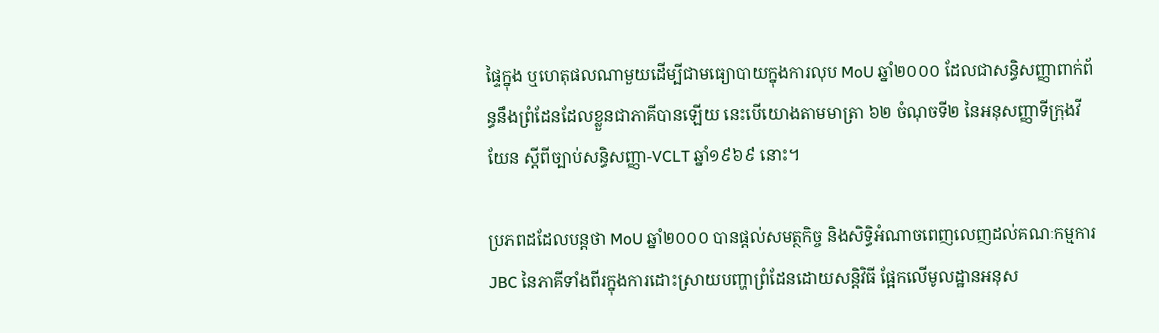ផ្ទៃក្នុង ឬហេតុផលណាមួយដើម្បីជាមធ្យោបាយក្នុងការលុប MoU ឆ្នាំ២០០០ ដែលជាសន្ធិសញ្ញាពាក់ព័ន្ធនឹងព្រំដែនដែលខ្លួនជាភាគីបានឡើយ នេះបើយោងតាមមាត្រា ៦២ ចំណុចទី២ នៃអនុសញ្ញាទីក្រុងវីយែន ស្ដីពីច្បាប់សន្ធិសញ្ញា-VCLT ឆ្នាំ១៩៦៩ នោះ។

ប្រភពដដែលបន្តថា MoU ឆ្នាំ២០០០ បានផ្ដល់សមត្ថកិច្ច និងសិទ្ធិអំណាចពេញលេញដល់គណៈកម្មការ JBC នៃភាគីទាំងពីរក្នុងការដោះស្រាយបញ្ហាព្រំដែនដោយសន្តិវិធី ផ្អែកលើមូលដ្ឋានអនុស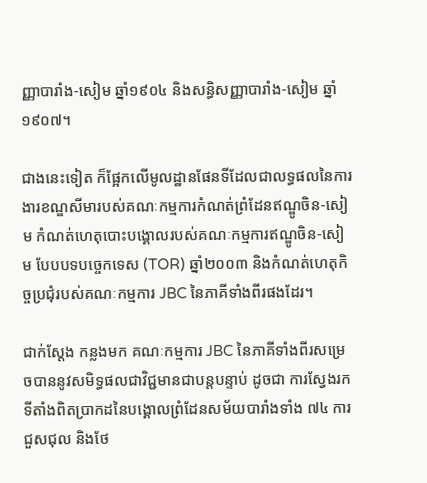ញ្ញាបារាំង-សៀម ឆ្នាំ១៩០៤ និងសន្ធិសញ្ញាបារាំង-សៀម ឆ្នាំ១៩០៧។

ជាងនេះទៀត ក៏ផ្អែកលើមូលដ្ឋានផែនទីដែលជាលទ្ធផលនៃការងារខណ្ឌសីមារបស់គណៈកម្មការកំណត់ព្រំដែនឥណ្ឌូចិន-សៀម កំណត់ហេតុបោះបង្គោលរបស់គណៈកម្មការឥណ្ឌូចិន-សៀម បែបបទបច្ចេកទេស (TOR) ឆ្នាំ២០០៣ និងកំណត់ហេតុកិច្ចប្រជុំរបស់គណៈកម្មការ JBC នៃភាគីទាំងពីរផងដែរ។

ជាក់ស្តែង កន្លងមក គណៈកម្មការ JBC នៃភាគីទាំងពីរសម្រេចបាននូវសមិទ្ធផលជាវិជ្ជមានជាបន្តបន្ទាប់ ដូចជា ការស្វែងរកទីតាំងពិតប្រាកដនៃបង្គោលព្រំដែនសម័យបារាំងទាំង ៧៤ ការជួសជុល និងថែ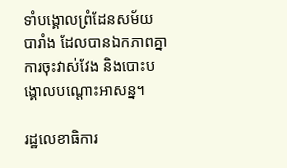ទាំបង្គោលព្រំដែនសម័យបារាំង ដែលបានឯកភាពគ្នា ការចុះវាស់វែង និងបោះបង្គោលបណ្ដោះអាសន្ន។

រដ្ឋលេខាធិការ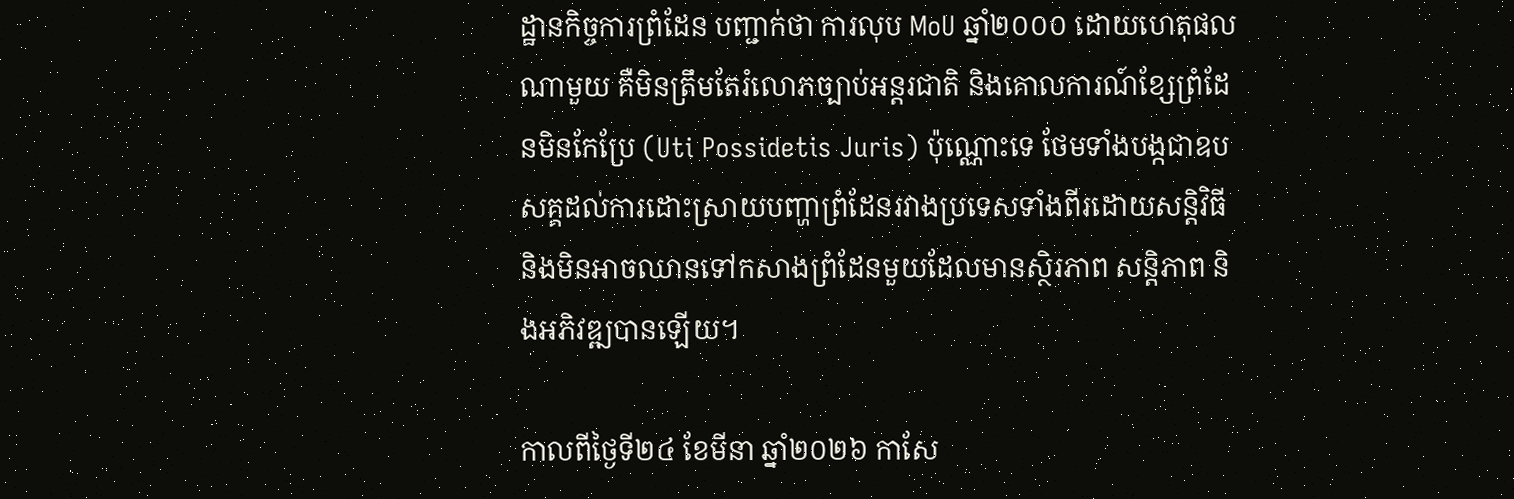ដ្ឋានកិច្ចការព្រំដែន បញ្ជាក់ថា ការលុប MoU ឆ្នាំ២០០០ ដោយហេតុផលណាមួយ គឺមិនត្រឹមតែរំលោភច្បាប់អន្តរជាតិ និងគោលការណ៍ខ្សែព្រំដែនមិនកែប្រែ (Uti Possidetis Juris) ប៉ុណ្ណោះទេ ថែមទាំងបង្កជាឧបសគ្គដល់ការដោះស្រាយបញ្ហាព្រំដែនរវាងប្រទេសទាំងពីរដោយសន្តិវិធី និងមិនអាចឈានទៅកសាងព្រំដែនមួយដែលមានស្ថិរភាព សន្តិភាព និងអភិវឌ្ឍបានឡើយ។

កាលពីថ្ងៃទី២៤ ខែមីនា ឆ្នាំ២០២៦ កាសែ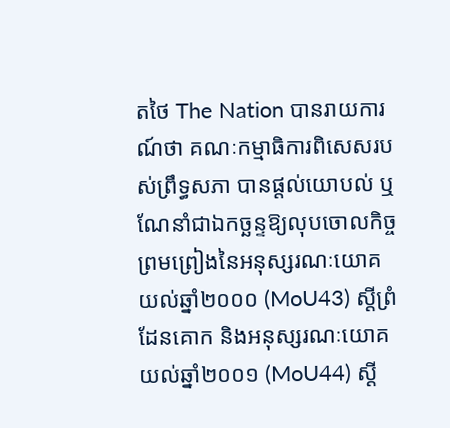តថៃ The Nation បានរាយការណ៍ថា គណៈកម្មាធិការពិសេសរបស់ព្រឹទ្ធសភា បានផ្តល់យោបល់ ឬណែនាំជាឯកច្ឆន្ទឱ្យលុបចោលកិច្ចព្រមព្រៀងនៃអនុស្សរណៈយោគយល់ឆ្នាំ២០០០ (MoU43) ស្តីព្រំដែនគោក និងអនុស្សរណៈយោគយល់ឆ្នាំ២០០១ (MoU44) ស្ដី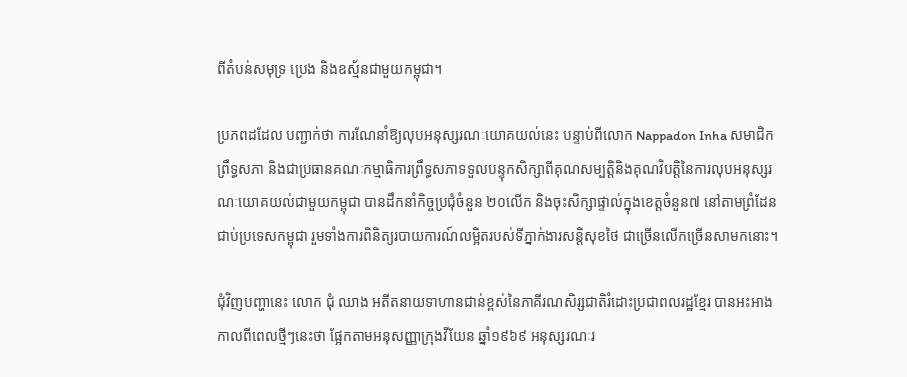ពីតំបន់សមុទ្រ ប្រេង និងឧស្ម័នជាមួយកម្ពុជា។

ប្រភពដដែល បញ្ជាក់ថា ការណែនាំឱ្យលុបអនុស្សរណៈយោគយល់នេះ បន្ទាប់ពីលោក Nappadon Inha សមាជិកព្រឹទ្ធសភា និងជាប្រធានគណៈកម្មាធិការព្រឹទ្ធសភាទទួលបន្ទុកសិក្សាពីគុណសម្បត្តិនិងគុណវិបត្តិនៃការលុបអនុស្សរណៈយោគយល់ជាមួយកម្ពុជា បានដឹកនាំកិច្ចប្រជុំចំនួន ២០លើក និងចុះសិក្សាផ្ទាល់ក្នុងខេត្តចំនួន៧ នៅតាមព្រំដែនជាប់ប្រទេសកម្ពុជា រួមទាំងការពិនិត្យរបាយការណ៍លម្អិតរបស់ទីភ្នាក់ងារសន្តិសុខថៃ ជាច្រើនលើកច្រើនសាមកនោះ។

ជុំវិញបញ្ហានេះ លោក ជុំ ឈាង អតីតនាយទាហានជាន់ខ្ពស់នៃភាគីរណសិរ្សជាតិរំដោះប្រជាពលរដ្ឋខ្មែរ បានអះអាងកាលពីពេលថ្មីៗនេះថា ផ្អែកតាមអនុសញ្ញាក្រុងវីយែន ឆ្នាំ១៩៦៩ អនុស្សរណៈរ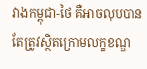វាងកម្ពុជា-ថៃ គឺអាចលុបបាន តែត្រូវស្ថិតក្រោមលក្ខខណ្ឌ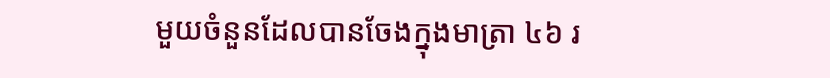មួយចំនួនដែលបានចែងក្នុងមាត្រា ៤៦ រ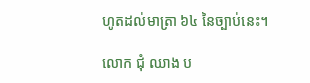ហូតដល់មាត្រា ៦៤ នៃច្បាប់នេះ។

លោក ជុំ ឈាង ប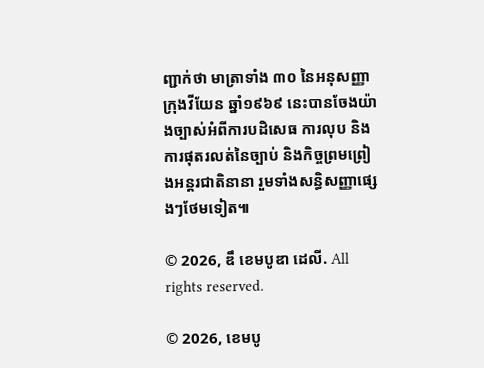ញ្ជាក់ថា មាត្រាទាំង ៣០ នៃអនុសញ្ញាក្រុងវីយែន ឆ្នាំ១៩៦៩ នេះបានចែងយ៉ាងច្បាស់អំពីការបដិសេធ ការលុប និងការផុតរលត់នៃច្បាប់ និងកិច្ចព្រមព្រៀងអន្តរជាតិនានា រួមទាំងសន្ធិសញ្ញាផ្សេងៗថែមទៀត៕

© 2026, ឌឹ ខេមបូឌា ដេលី. All rights reserved.

© 2026, ខេមបូ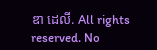ឌា ដេលី. All rights reserved. No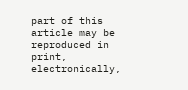part of this article may be reproduced in print, electronically,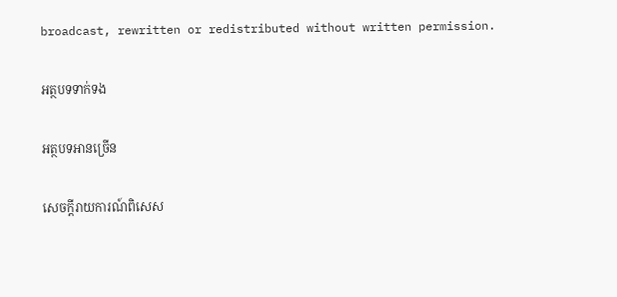broadcast, rewritten or redistributed without written permission.

អត្ថបទទាក់ទង

អត្ថបទអានច្រើន

សេចក្ដីរាយការណ៍ពិសេស